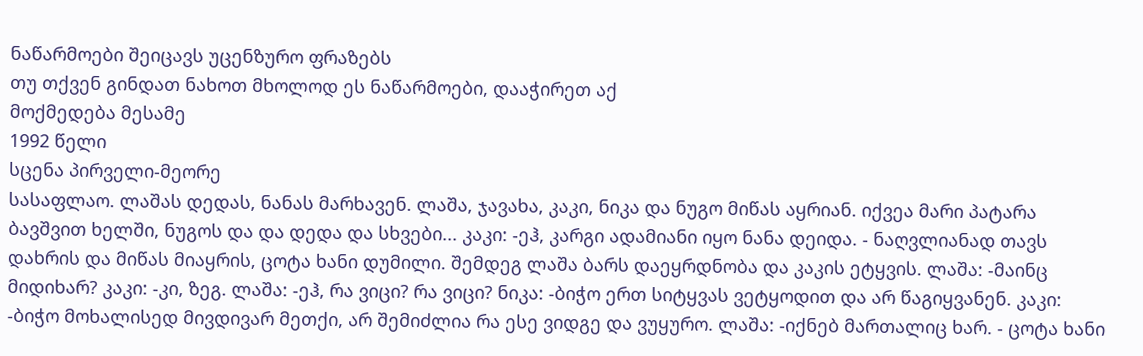ნაწარმოები შეიცავს უცენზურო ფრაზებს
თუ თქვენ გინდათ ნახოთ მხოლოდ ეს ნაწარმოები, დააჭირეთ აქ
მოქმედება მესამე
1992 წელი
სცენა პირველი-მეორე
სასაფლაო. ლაშას დედას, ნანას მარხავენ. ლაშა, ჯავახა, კაკი, ნიკა და ნუგო მიწას აყრიან. იქვეა მარი პატარა ბავშვით ხელში, ნუგოს და და დედა და სხვები... კაკი: -ეჰ, კარგი ადამიანი იყო ნანა დეიდა. - ნაღვლიანად თავს დახრის და მიწას მიაყრის, ცოტა ხანი დუმილი. შემდეგ ლაშა ბარს დაეყრდნობა და კაკის ეტყვის. ლაშა: -მაინც მიდიხარ? კაკი: -კი, ზეგ. ლაშა: -ეჰ, რა ვიცი? რა ვიცი? ნიკა: -ბიჭო ერთ სიტყვას ვეტყოდით და არ წაგიყვანენ. კაკი: -ბიჭო მოხალისედ მივდივარ მეთქი, არ შემიძლია რა ესე ვიდგე და ვუყურო. ლაშა: -იქნებ მართალიც ხარ. - ცოტა ხანი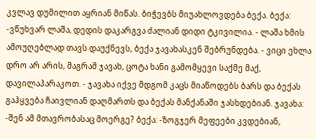კვლავ დუმილით აყრიან მიწას. ბიჭევბს მიუახლოვდება ბექა. ბექა: -ვწუხვარ ლაშა, დედის დაკარგვა ძალიან დიდი ტკივილია. - ლაშა ხმის ამოუღებლად თავს დაუქნევს, ბექა ჯავახასკენ შებრუნდება. - ვიცი ეხლა დრო არ არის, მაგრამ ჯავახ, ცოტა ხანი გამომყევი საქმე მაქ, დავილაპარაკოთ. - ჯავახა იქვე მდგომ კაცს მიაწოდებს ბარს და ბექას გაჰყვება ჩაივლიან დაღმართს და ბექას მანქანაში ჯასხდებიან. ჯავახა: -შენ ამ მთავრობასაც მოერგე? ბექა: -ზოგჯერ მეფეები კვდებიან,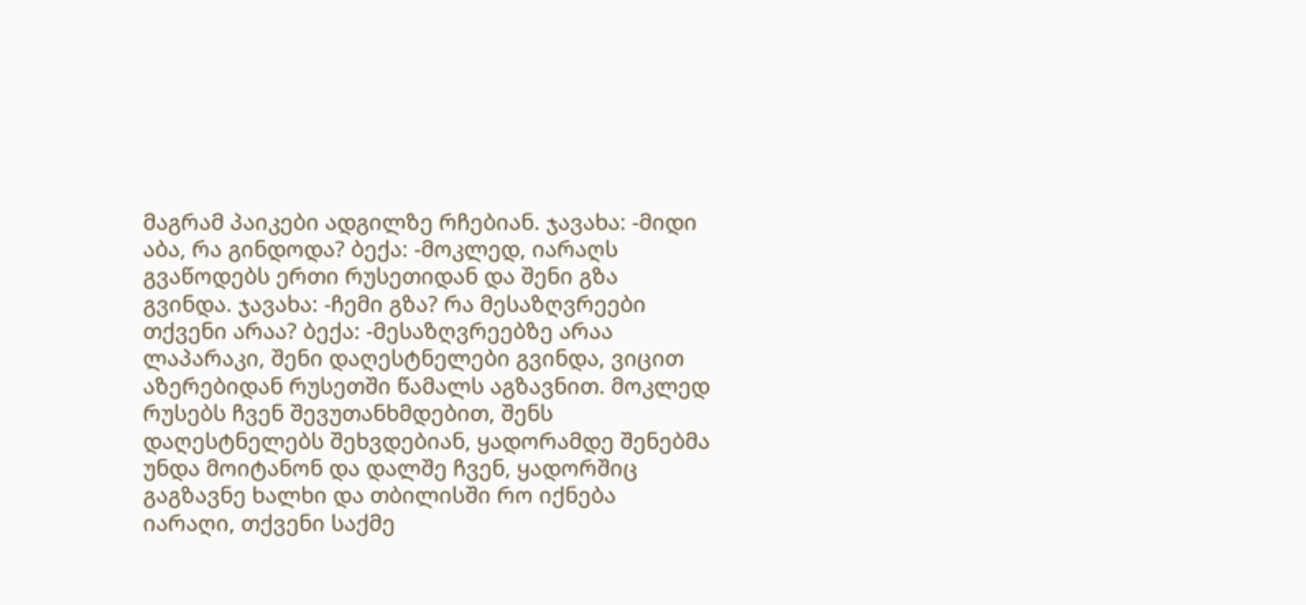მაგრამ პაიკები ადგილზე რჩებიან. ჯავახა: -მიდი აბა, რა გინდოდა? ბექა: -მოკლედ, იარაღს გვაწოდებს ერთი რუსეთიდან და შენი გზა გვინდა. ჯავახა: -ჩემი გზა? რა მესაზღვრეები თქვენი არაა? ბექა: -მესაზღვრეებზე არაა ლაპარაკი, შენი დაღესტნელები გვინდა, ვიცით აზერებიდან რუსეთში წამალს აგზავნით. მოკლედ რუსებს ჩვენ შევუთანხმდებით, შენს დაღესტნელებს შეხვდებიან, ყადორამდე შენებმა უნდა მოიტანონ და დალშე ჩვენ, ყადორშიც გაგზავნე ხალხი და თბილისში რო იქნება იარაღი, თქვენი საქმე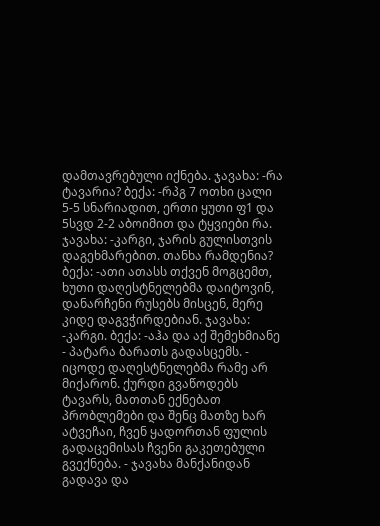დამთავრებული იქნება. ჯავახა: -რა ტავარია? ბექა: -რპგ 7 ოთხი ცალი 5-5 სნარიადით, ერთი ყუთი ფ1 და 5სვდ 2-2 აბოიმით და ტყვიები რა. ჯავახა: -კარგი, ჯარის გულისთვის დაგეხმარებით. თანხა რამდენია? ბექა: -ათი ათასს თქვენ მოგცემთ, ხუთი დაღესტნელებმა დაიტოვინ, დანარჩენი რუსებს მისცენ, მერე კიდე დაგვჭირდებიან. ჯავახა: -კარგი. ბექა: -აჰა და აქ შემეხმიანე - პატარა ბარათს გადასცემს. - იცოდე დაღესტნელებმა რამე არ მიქარონ. ქურდი გვაწოდებს ტავარს, მათთან ექნებათ პრობლემები და შენც მათზე ხარ ატვეჩაი, ჩვენ ყადორთან ფულის გადაცემისას ჩვენი გაკეთებული გვექნება. - ჯავახა მანქანიდან გადავა და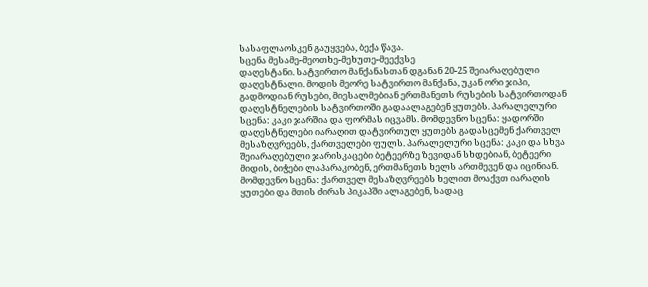სასაფლაოსკენ გაუყვება, ბექა წავა.
სცენა მესამე-მეოთხე-მეხუთე-მეექვსე
დაღესტანი. სატვირთო მანქანასთან დგანან 20-25 შეიარაღებული დაღესტნალი. მოდის მეორე სატვირთო მანქანა, უკან ორი ჯიპი, გადმოდიან რუსები, მიესალმებიან ერთმანეთს რუსების სატვირთოდან დაღესტნელების სატვირთოში გადაალაგებენ ყუთებს. პარალელური სცენა: კაკი ჯარშია და ფორმას იცვამს. მომდევნო სცენა: ყადორში დაღესტნელები იარაღით დატვირთულ ყუთებს გადასცემენ ქართველ მესაზღვრეებს, ქართველები ფულს. პარალელური სცენა: კაკი და სხვა შეიარაღებული ჯარისკაცები ბეტეერზე ზევიდან სხდებიან, ბეტეერი მიდის, ბიჭები ლაპარაკობენ, ერთმანეთს ხელს ართმევენ და იცინიან. მომდევნო სცენა: ქართველ მესაზღვრეებს ხელით მოაქვთ იარაღის ყუთები და მთის ძირას პიკაპში ალაგებენ, სადაც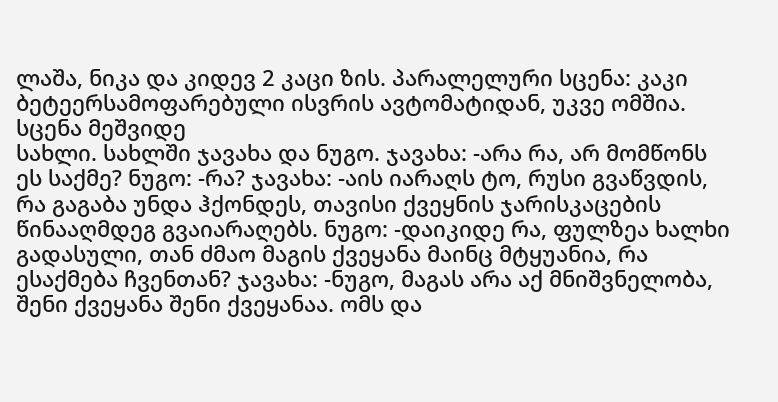ლაშა, ნიკა და კიდევ 2 კაცი ზის. პარალელური სცენა: კაკი ბეტეერსამოფარებული ისვრის ავტომატიდან, უკვე ომშია.
სცენა მეშვიდე
სახლი. სახლში ჯავახა და ნუგო. ჯავახა: -არა რა, არ მომწონს ეს საქმე? ნუგო: -რა? ჯავახა: -აის იარაღს ტო, რუსი გვაწვდის, რა გაგაბა უნდა ჰქონდეს, თავისი ქვეყნის ჯარისკაცების წინააღმდეგ გვაიარაღებს. ნუგო: -დაიკიდე რა, ფულზეა ხალხი გადასული, თან ძმაო მაგის ქვეყანა მაინც მტყუანია, რა ესაქმება ჩვენთან? ჯავახა: -ნუგო, მაგას არა აქ მნიშვნელობა, შენი ქვეყანა შენი ქვეყანაა. ომს და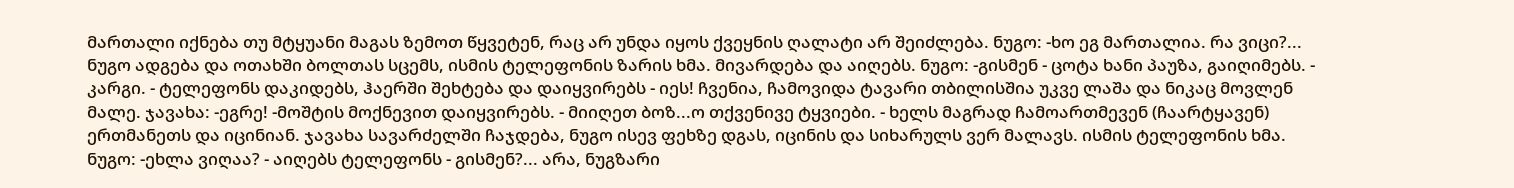მართალი იქნება თუ მტყუანი მაგას ზემოთ წყვეტენ, რაც არ უნდა იყოს ქვეყნის ღალატი არ შეიძლება. ნუგო: -ხო ეგ მართალია. რა ვიცი?... ნუგო ადგება და ოთახში ბოლთას სცემს, ისმის ტელეფონის ზარის ხმა. მივარდება და აიღებს. ნუგო: -გისმენ - ცოტა ხანი პაუზა, გაიღიმებს. - კარგი. - ტელეფონს დაკიდებს, ჰაერში შეხტება და დაიყვირებს - იეს! ჩვენია, ჩამოვიდა ტავარი თბილისშია უკვე ლაშა და ნიკაც მოვლენ მალე. ჯავახა: -ეგრე! -მოშტის მოქნევით დაიყვირებს. - მიიღეთ ბოზ...ო თქვენივე ტყვიები. - ხელს მაგრად ჩამოართმევენ (ჩაარტყავენ) ერთმანეთს და იცინიან. ჯავახა სავარძელში ჩაჯდება, ნუგო ისევ ფეხზე დგას, იცინის და სიხარულს ვერ მალავს. ისმის ტელეფონის ხმა. ნუგო: -ეხლა ვიღაა? - აიღებს ტელეფონს - გისმენ?... არა, ნუგზარი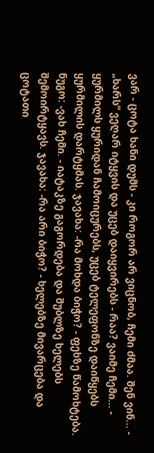ვარ - ცოტა ხანი დუმს - კი როგორ არ ვიცნობ, ჩემი ძმაა. შენ ვინ... - „ხარს“ ვეღარ იტყვის და უცებ დაიყვირებს - რაა? ვაიმე ჩემი... - ყურმილს ყურიდან ჩამოიცურებს, უცებ ტელეფონზე დაიწყებს ყურმილის დარტყმას. ჯავახა: -რა მოხდა ბიჭო? - ფეხზე წამოხტება. ნუგო: -ვახ ჩემი. - იატაკზე გაგორდება და შუბლზე ხელებს შემოირტყავს. ჯავახა: -რა არი ბიჭო? - ხელებზე მივარცება და ცოტათი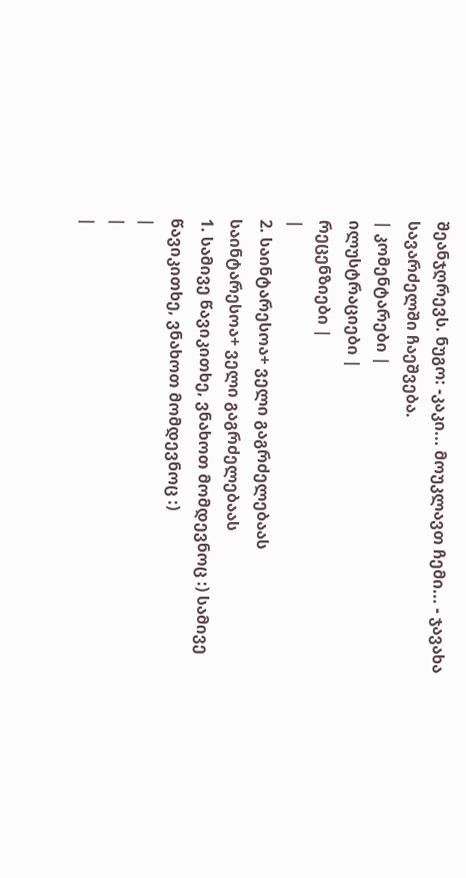შეანჯღრევს. ნუგო: -კაკი... მოუკლავთ ჩემი... - ჯავახა სავარძელში ჩაეშვება.
| კომენტარები |
ილუსტრაციები |
რეცენზიები |
|
2. საინტარესოა+ ველი გაგრძელებაას
საინტარესოა+ ველი გაგრძელებაას
1. სამივე წავიკითხე, ვნახოთ მომდევნოც :) სამივე წავიკითხე, ვნახოთ მომდევნოც :)
|
|
|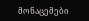მონაცემები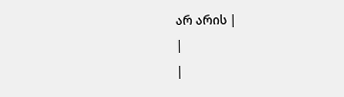არ არის |
|
|